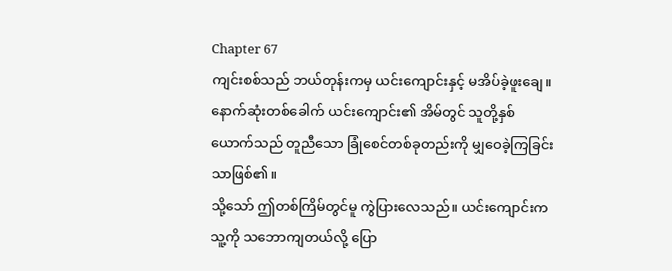Chapter 67
ကျင်းစစ်သည် ဘယ်တုန်းကမှ ယင်းကျောင်းနှင့် မအိပ်ခဲ့ဖူးချေ။
နောက်ဆုံးတစ်ခေါက် ယင်းကျောင်း၏ အိမ်တွင် သူတို့နှစ်ယောက်သည် တူညီသော ခြုံစေင်တစ်ခုတည်းကို မျှဝေခဲ့ကြခြင်းသာဖြစ်၏။
သို့သော် ဤတစ်ကြိမ်တွင်မူ ကွဲပြားလေသည်။ ယင်းကျောင်းက သူ့ကို သဘောကျတယ်လို့ ပြော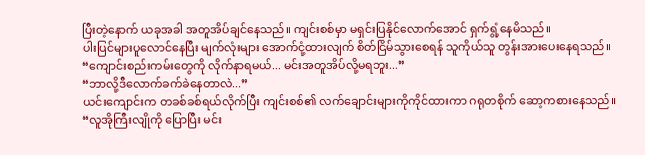ပြီးတဲ့နောက် ယခုအခါ အတူအိပ်ချင်နေသည်။ ကျင်းစစ်မှာ မရှင်းပြနိုင်လောက်အောင် ရှက်ရွံ့နေမိသည်။
ပါးပြင်များပူလောင်နေပြီး မျက်လုံးများ အောက်ငုံ့ထားလျက် စိတ်ငြိမ်သွားစေရန် သူကိုယ်သူ တွန်းအားပေးနေရသည်။
“ကျောင်းစည်းကမ်းတွေကို လိုက်နာရမယ်... မင်းအတူအိပ်လို့မရဘူး...”
“ဘာလို့ဒီလောက်ခက်ခဲနေတာလဲ...”
ယင်းကျောင်းက တခစ်ခစ်ရယ်လိုက်ပြီး ကျင်းစစ်၏ လက်ချောင်းများကိုကိုင်ထားကာ ဂရုတစိုက် ဆော့ကစားနေသည်။
“လူအိုကြီးလျိုကို ပြောပြီး မင်း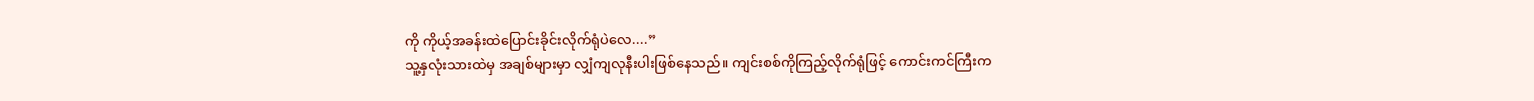ကို ကိုယ့်အခန်းထဲပြောင်းခိုင်းလိုက်ရုံပဲလေ....”
သူ့နှလုံးသားထဲမှ အချစ်များမှာ လျှံကျလုနီးပါးဖြစ်နေသည်။ ကျင်းစစ်ကိုကြည့်လိုက်ရုံဖြင့် ကောင်းကင်ကြီးက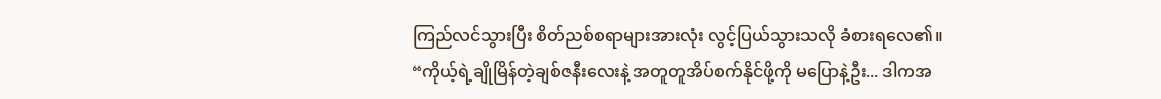ကြည်လင်သွားပြီး စိတ်ညစ်စရာများအားလုံး လွင့်ပြယ်သွားသလို ခံစားရလေ၏။
“ကိုယ့်ရဲ့ချိုမြိန်တဲ့ချစ်ဇနီးလေးနဲ့ အတူတူအိပ်စက်နိုင်ဖို့ကို မပြောနဲ့ဦး... ဒါကအ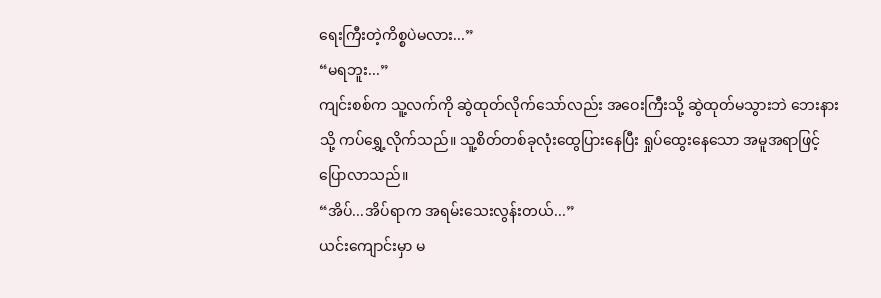ရေးကြီးတဲ့ကိစ္စပဲမလား...”
“မရဘူး...”
ကျင်းစစ်က သူ့လက်ကို ဆွဲထုတ်လိုက်သော်လည်း အဝေးကြီးသို့ ဆွဲထုတ်မသွားဘဲ ဘေးနားသို့ ကပ်ရွှေ့လိုက်သည်။ သူ့စိတ်တစ်ခုလုံးထွေပြားနေပြီး ရှုပ်ထွေးနေသော အမူအရာဖြင့် ပြောလာသည်။
“အိပ်...အိပ်ရာက အရမ်းသေးလွန်းတယ်...”
ယင်းကျောင်းမှာ မ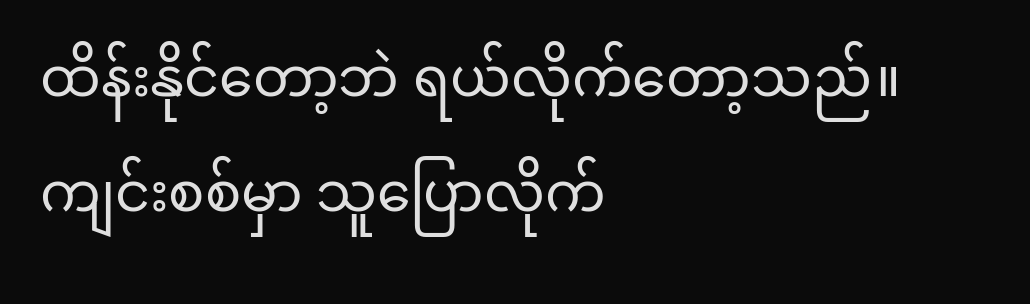ထိန်းနိုင်တော့ဘဲ ရယ်လိုက်တော့သည်။
ကျင်းစစ်မှာ သူပြောလိုက်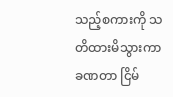သည့်စကားကို သတိထားမိသွားကာ ခဏတာ ငြိမ်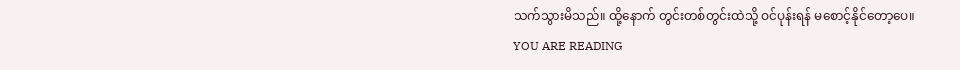သက်သွားမိသည်။ ထို့နောက် တွင်းတစ်တွင်းထဲသို့ ဝင်ပုန်းရန် မစောင့်နိုင်တော့ပေ။
YOU ARE READING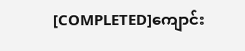[COMPLETED]ကျောင်း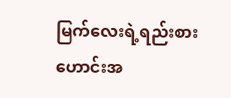မြက်လေးရဲ့ရည်းစားဟောင်းအ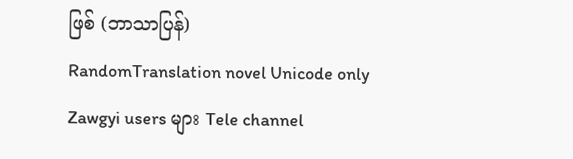ဖြစ် (ဘာသာပြန်)
RandomTranslation novel Unicode only Zawgyi users များ Tele channel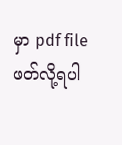မှာ pdf file ဖတ်လို့ရပါ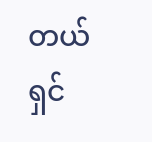တယ်ရှင်